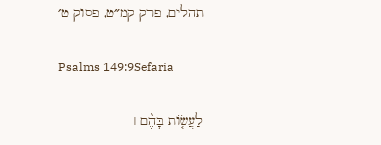תהלים, פרק קמ״ט, פסוק ט׳

Psalms 149:9Sefaria

לַעֲשׂ֤וֹת בָּהֶ֨ם ׀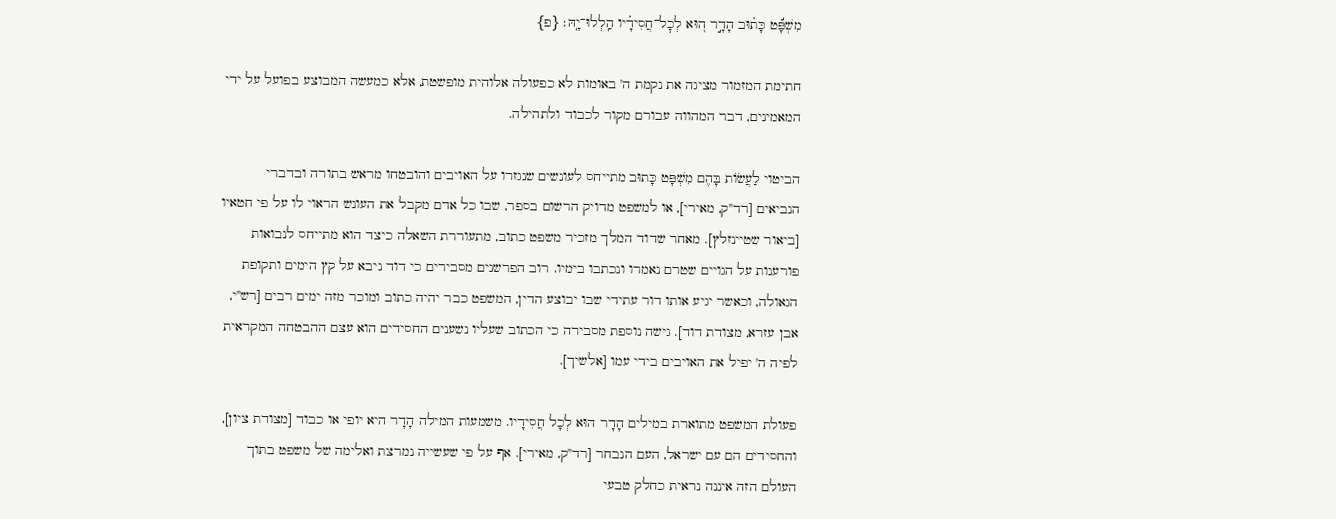מִשְׁפָּ֬ט כָּת֗וּב הָדָ֣ר ה֭וּא לְכׇל־חֲסִידָ֗יו הַֽלְלוּ־יָֽהּ׃ {פ}

חתימת המזמור מציגה את נקמת ה' באומות לא כפעולה אלוהית מופשטת, אלא כמעשה המבוצע בפועל על ידי המאמינים, דבר המהווה עבורם מקור לכבוד ולתהילה.

הביטוי לַעֲשׂוֹת בָּהֶם מִשְׁפָּט כָּתוּב מתייחס לעונשים שנגזרו על האויבים והובטחו מראש בתורה ובדברי הנביאים [רד"ק, מאירי], או למשפט מדויק הרשום בספר, שבו כל אדם מקבל את העונש הראוי לו על פי חטאיו [ביאור שטיינזלץ]. מאחר שדוד המלך מזכיר משפט כתוב, מתעוררת השאלה כיצד הוא מתייחס לנבואות פורענות על הגויים שטרם נאמרו ונכתבו בימיו. רוב הפרשנים מסבירים כי דוד ניבא על קץ הימים ותקופת הגאולה, וכאשר יגיע אותו דור עתידי שבו יבוצע הדין, המשפט כבר יהיה כתוב ומוכר מזה ימים רבים [רש"י, אבן עזרא, מצודת דוד]. גישה נוספת מסבירה כי הכתוב שעליו נשענים החסידים הוא עצם ההבטחה המקראית לפיה ה' יפיל את האויבים בידי עמו [אלשיך].

פעולת המשפט מתוארת במילים הָדָר הוּא לְכָל חֲסִידָיו. משמעות המילה הָדָר היא יופי או כבוד [מצודת ציון], והחסידים הם עם ישראל, העם הנבחר [רד"ק, מאירי]. אף על פי שעשייה נמרצת ואלימה של משפט בתוך העולם הזה איננה נראית כחלק טבעי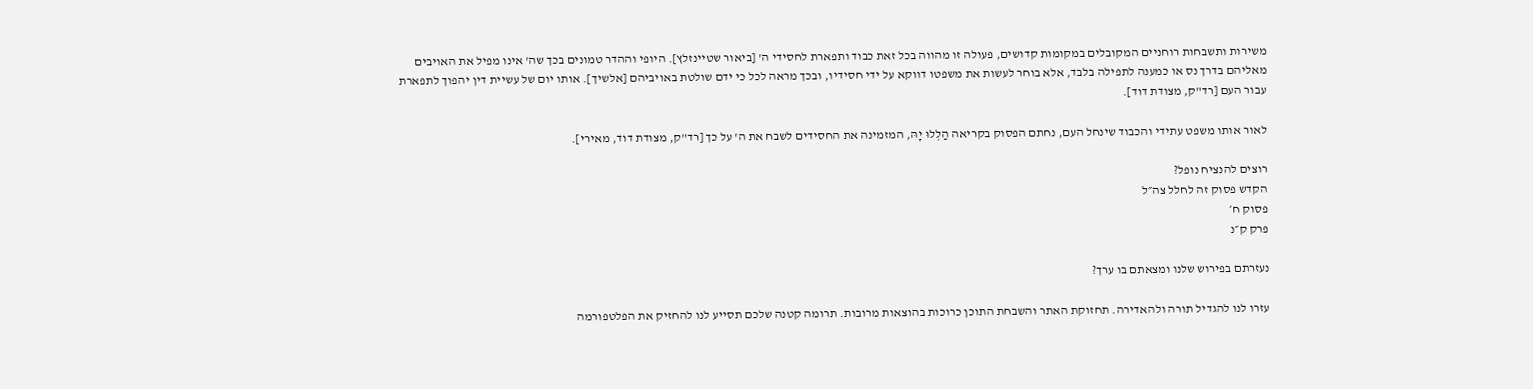משירות ותשבחות רוחניים המקובלים במקומות קדושים, פעולה זו מהווה בכל זאת כבוד ותפארת לחסידי ה' [ביאור שטיינזלץ]. היופי וההדר טמונים בכך שה' אינו מפיל את האויבים מאליהם בדרך נס או כמענה לתפילה בלבד, אלא בוחר לעשות את משפטו דווקא על ידי חסידיו, ובכך מראה לכל כי ידם שולטת באויביהם [אלשיך]. אותו יום של עשיית דין יהפוך לתפארת עבור העם [רד"ק, מצודת דוד].

לאור אותו משפט עתידי והכבוד שינחל העם, נחתם הפסוק בקריאה הַלְלוּ יָהּ, המזמינה את החסידים לשבח את ה' על כך [רד"ק, מצודת דוד, מאירי].

רוצים להנציח נופל?
הקדש פסוק זה לחלל צה״ל
פסוק ח׳
פרק ק״נ

נעזרתם בפירוש שלנו ומצאתם בו ערך?

עזרו לנו להגדיל תורה ולהאדירה. תחזוקת האתר והשבחת התוכן כרוכות בהוצאות מרובות. תרומה קטנה שלכם תסייע לנו להחזיק את הפלטפורמה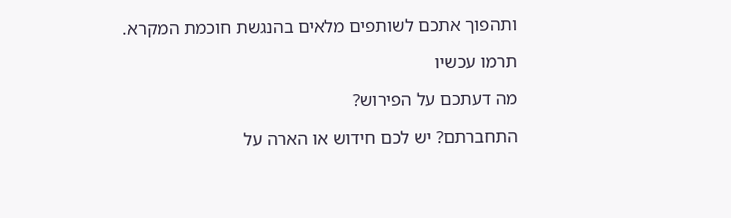ותהפוך אתכם לשותפים מלאים בהנגשת חוכמת המקרא.

תרמו עכשיו

מה דעתכם על הפירוש?

התחברתם? יש לכם חידוש או הארה על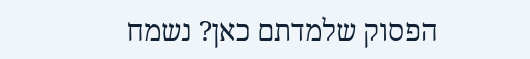הפסוק שלמדתם כאן? נשמח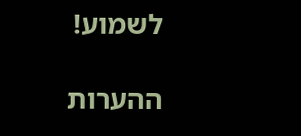לשמוע!

ההערות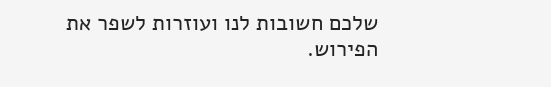שלכם חשובות לנו ועוזרות לשפר את הפירוש.